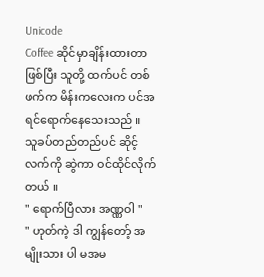Unicode
Coffee ဆိုင်မှာချိန်းထားတာဖြစ်ပြီး သူတို့ ထက်ပင် တစ်ဖက်က မိန်းကလေးက ပင်အရင်ရောက်နေသေးသည် ။
သူခပ်တည်တည်ပင် ဆိုင့်လက်ကို ဆွဲကာ ဝင်ထိုင်လိုက်တယ် ။
" ရောက်ပြီလား အဏ္ဏဝါ "
" ဟုတ်ကဲ့ ဒါ ကျွန်တော့် အမျိုးသား ပါ မအမ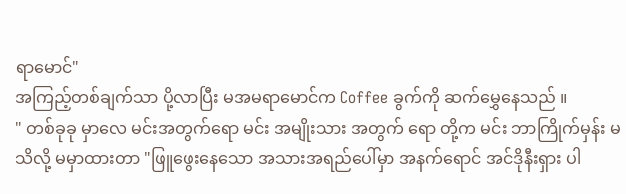ရာမောင်"
အကြည့်တစ်ချက်သာ ပို့လာပြီး မအမရာမောင်က Coffee ခွက်ကို ဆက်မွှေနေသည် ။
" တစ်ခုခု မှာလေ မင်းအတွက်ရော မင်း အမျိုးသား အတွက် ရော တို့က မင်း ဘာကြိုက်မှန်း မသိလို့ မမှာထားတာ "ဖြူဖွေးနေသော အသားအရည်ပေါ်မှာ အနက်ရောင် အင်ဒိုနီးရှား ပါ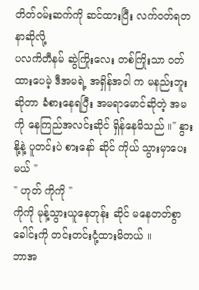တိတ်ဝမ်းဆက်ကို ဆင်ထားပြီး လက်ဝတ်ရတနာဆိုလို့
ပလကိတီနမ် ဆွဲကြိုးလေး တစ်ကြိုးသာ ဝတ်ထားပေမဲ့ ဒီအမရဲ့ အရှိန်အဝါ က မနည်းဘူးဆိုတာ ခံစားနေရပြီး အမရာမောင်ဆိုတဲ့ အမကို နေကြည်အလင်းဆိုင် ရှိန်နေမိသည် ။" နွားနို့နဲ့ ပူတင်းပဲ စားနော် ဆိုင် ကိုယ် သွားမှာပေးမယ် "
" ဟုတ် ကိုကို "
ကိုကို မုန့်သွားယူနေတုန်း ဆိုင် မနေတတ်စွာ ခေါင်းကို တင်းတင်းငုံ့ထားမိတယ် ။
ဘာအ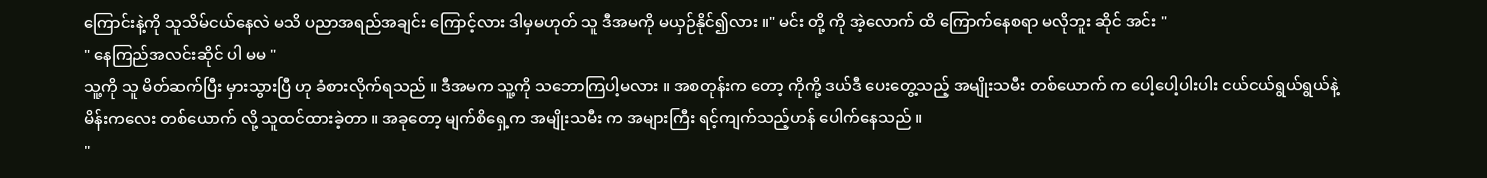ကြောင်းနဲ့ကို သူသိမ်ငယ်နေလဲ မသိ ပညာအရည်အချင်း ကြောင့်လား ဒါမှမဟုတ် သူ ဒီအမကို မယှဉ်နိုင်၍လား ။" မင်း တို့ ကို အဲ့လောက် ထိ ကြောက်နေစရာ မလိုဘူး ဆိုင် အင်း "
" နေကြည်အလင်းဆိုင် ပါ မမ "
သူ့ကို သူ မိတ်ဆက်ပြီး မှားသွားပြီ ဟု ခံစားလိုက်ရသည် ။ ဒီအမက သူ့ကို သဘောကြပါ့မလား ။ အစတုန်းက တော့ ကိုကို့ ဒယ်ဒီ ပေးတွေ့သည့် အမျိုးသမီး တစ်ယောက် က ပေါ့ပေါ့ပါးပါး ငယ်ငယ်ရွယ်ရွယ်နဲ့ မိန်းကလေး တစ်ယောက် လို့ သူထင်ထားခဲ့တာ ။ အခုတော့ မျက်စိရှေ့က အမျိုးသမီး က အများကြီး ရင့်ကျက်သည့်ဟန် ပေါက်နေသည် ။
"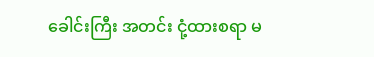ခေါင်းကြီး အတင်း ငုံ့ထားစရာ မ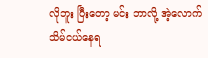လိုဘူး ပြီးတော့ မင်း ဘာလို့ အဲ့လောက် သိမ်ငယ်နေရ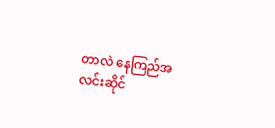တာလဲ နေကြည်အလင်းဆိုင်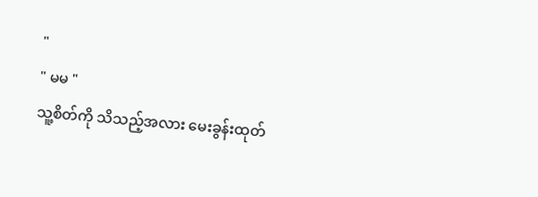"
" မမ "
သူ့စိတ်ကို သိသည့်အလား မေးခွန်းထုတ်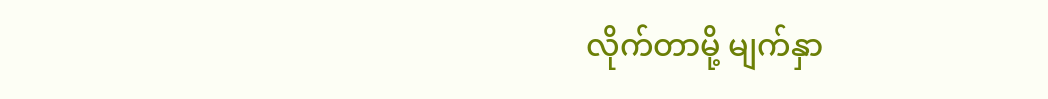လိုက်တာမို့ မျက်နှာ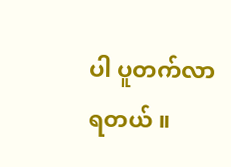ပါ ပူတက်လာရတယ် ။